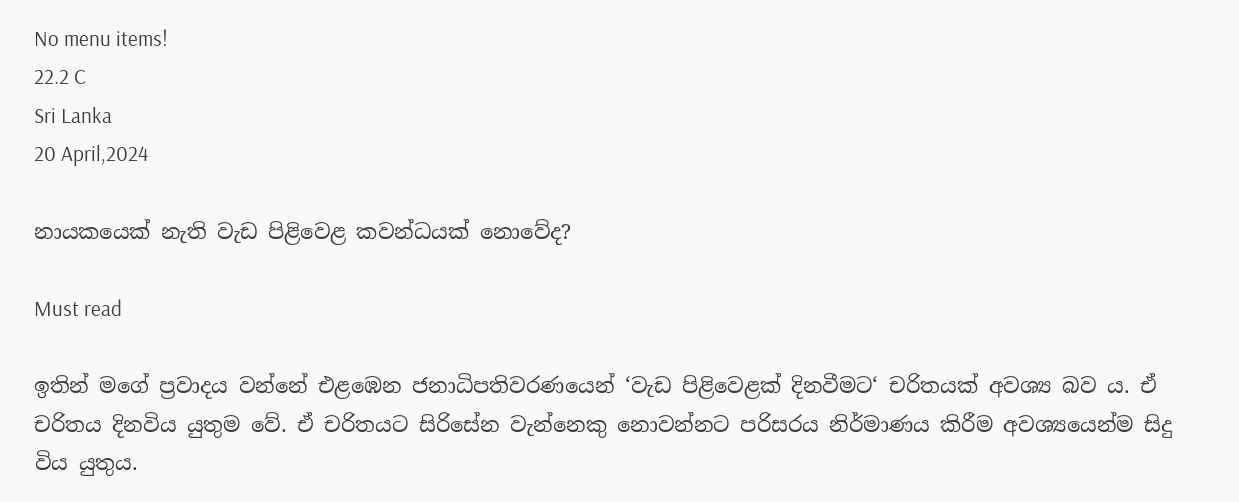No menu items!
22.2 C
Sri Lanka
20 April,2024

නායකයෙක් නැති වැඩ පිළිවෙළ කවන්ධයක් නොවේද?

Must read

ඉතින් මගේ ප්‍රවාදය වන්නේ එළඹෙන ජනාධිපතිවරණයෙන් ‘වැඩ පිළිවෙළක් දිනවීමට‘ චරිතයක් අවශ්‍ය බව ය. ඒ චරිතය දිනවිය යුතුම වේ. ඒ චරිතයට සිරිසේන වැන්නෙකු නොවන්නට පරිසරය නිර්මාණය කිරීම අවශ්‍යයෙන්ම සිදු විය යුතුය.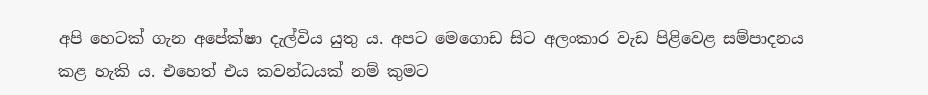අපි හෙටක් ගැන අපේක්ෂා දැල්විය යුතු ය. අපට මෙගොඩ සිට අලංකාර වැඩ පිළිවෙළ සම්පාදනය කළ හැකි ය. එහෙත් එය කවන්ධයක් නම් කුමට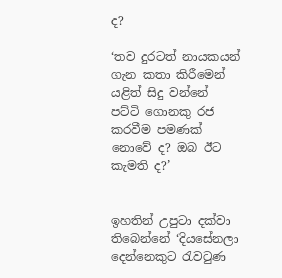ද?

‘තව දුරටත් නායකයන් ගැන කතා කිරීමෙන් යළිත් සිදු වන්නේ
පට්ටි ගොනකු රජ කරවීම පමණක් නොවේ ද? ඔබ ඊට කැමති ද?’


ඉහතින් උපුටා දක්වා තිබෙන්නේ ‘දියසේනලා දෙන්නෙකුට රැවටුණ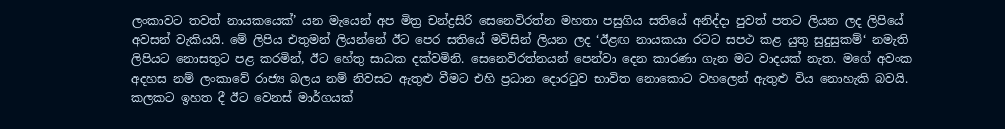ලංකාවට තවත් නායකයෙක්’ යන මැයෙන් අප මිත්‍ර චන්ද්‍රසිරි සෙනෙවිරත්න මහතා පසුගිය සතියේ අනිද්දා පුවත් පතට ලියන ලද ලිපියේ අවසන් වැකියයි. මේ ලිපිය එතුමන් ලියන්නේ ඊට පෙර සතියේ මවිසින් ලියන ලද ‘ඊළඟ නායකයා රටට සපථ කළ යුතු සුදුසුකම්‘ නමැති ලිපියට නොසතුට පළ කරමින්, ඊට හේතු සාධක දක්වමිනි. සෙනෙවිරත්නයන් පෙන්වා දෙන කාරණා ගැන මට වාදයක් නැත. මගේ අවංක අදහස නම් ලංකාවේ රාජ්‍ය බලය නම් නිවසට ඇතුළු වීමට එහි ප්‍රධාන දොරටුව භාවිත නොකොට වහලෙන් ඇතුළු විය නොහැකි බවයි. කලකට ඉහත දී ඊට වෙනස් මාර්ගයක්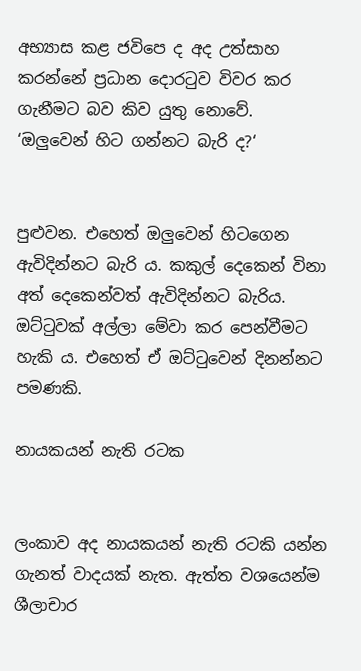අභ්‍යාස කළ ජවිපෙ ද අද උත්සාහ කරන්නේ ප්‍රධාන දොරටුව විවර කර ගැනීමට බව කිව යුතු නොවේ.
‘ඔලුවෙන් හිට ගන්නට බැරි ද?‘


පුළුවන. එහෙත් ඔලුවෙන් හිටගෙන ඇවිදින්නට බැරි ය. කකුල් දෙකෙන් විනා අත් දෙකෙන්වත් ඇවිදින්නට බැරිය. ඔට්ටුවක් අල්ලා මේවා කර පෙන්වීමට හැකි ය. එහෙත් ඒ ඔට්ටුවෙන් දිනන්නට පමණකි.

නායකයන් නැති රටක


ලංකාව අද නායකයන් නැති රටකි යන්න ගැනත් වාදයක් නැත. ඇත්ත වශයෙන්ම ශීලාචාර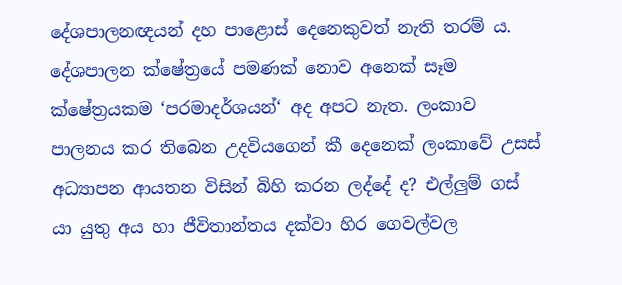දේශපාලනඥයන් දහ පාළොස් දෙනෙකුවත් නැති තරම් ය. දේශපාලන ක්ෂේත්‍රයේ පමණක් නොව අනෙක් සෑම ක්ෂේත්‍රයකම ‘පරමාදර්ශයන්‘ අද අපට නැත. ලංකාව පාලනය කර තිබෙන උදවියගෙන් කී දෙනෙක් ලංකාවේ උසස් අධ්‍යාපන ආයතන විසින් බිහි කරන ලද්දේ ද? එල්ලුම් ගස් යා යුතු අය හා ජීවිතාන්තය දක්වා හිර ගෙවල්වල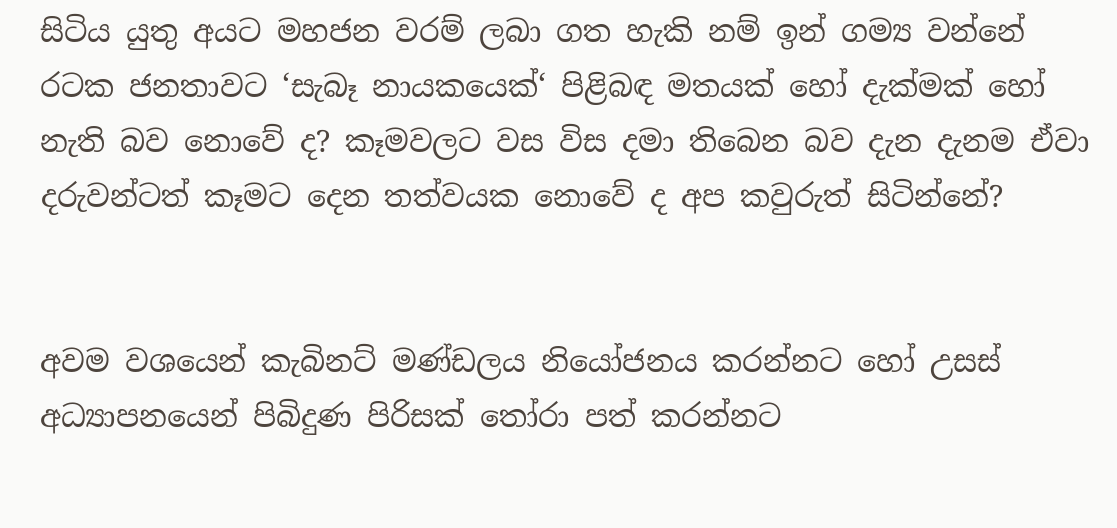සිටිය යුතු අයට මහජන වරම් ලබා ගත හැකි නම් ඉන් ගම්‍ය වන්නේ රටක ජනතාවට ‘සැබෑ නායකයෙක්‘ පිළිබඳ මතයක් හෝ දැක්මක් හෝ නැති බව නොවේ ද? කෑමවලට වස විස දමා තිබෙන බව දැන දැනම ඒවා දරුවන්ටත් කෑමට දෙන තත්වයක නොවේ ද අප කවුරුත් සිටින්නේ?


අවම වශයෙන් කැබිනට් මණ්ඩලය නියෝජනය කරන්නට හෝ උසස් අධ්‍යාපනයෙන් පිබිදුණ පිරිසක් තෝරා පත් කරන්නට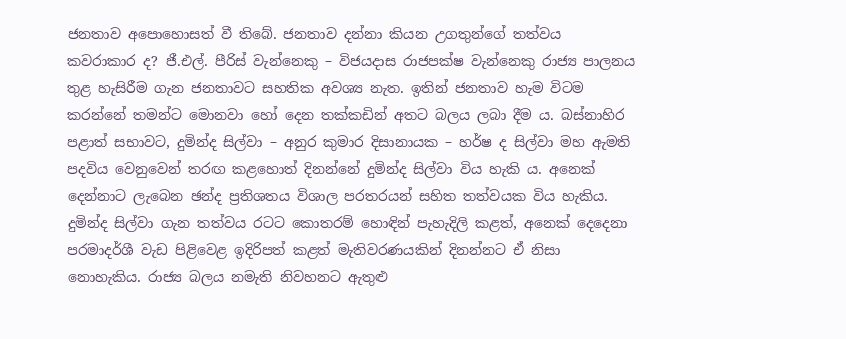ජනතාව අපොහොසත් වී තිබේ. ජනතාව දන්නා කියන උගතුන්ගේ තත්වය කවරාකාර ද? ජී.එල්. පීරිස් වැන්නෙකු – විජයදාස රාජපක්ෂ වැන්නෙකු රාජ්‍ය පාලනය තුළ හැසිරීම ගැන ජනතාවට සහතික අවශ්‍ය නැත. ඉතින් ජනතාව හැම විටම කරන්නේ තමන්ට මොනවා හෝ දෙන තක්කඩින් අතට බලය ලබා දීම ය. බස්නාහිර පළාත් සභාවට, දුමින්ද සිල්වා – අනුර කුමාර දිසානායක – හර්ෂ ද සිල්වා මහ ඇමති පදවිය වෙනුවෙන් තරඟ කළහොත් දිනන්නේ දුමින්ද සිල්වා විය හැකි ය. අනෙක් දෙන්නාට ලැබෙන ඡන්ද ප්‍රතිශතය විශාල පරතරයන් සහිත තත්වයක විය හැකිය. දුමින්ද සිල්වා ගැන තත්වය රටට කොතරම් හොඳින් පැහැදිලි කළත්, අනෙක් දෙදෙනා පරමාදර්ශී වැඩ පිළිවෙළ ඉදිරිපත් කළත් මැතිවරණයකින් දිනන්නට ඒ නිසා නොහැකිය. රාජ්‍ය බලය නමැති නිවහනට ඇතුළු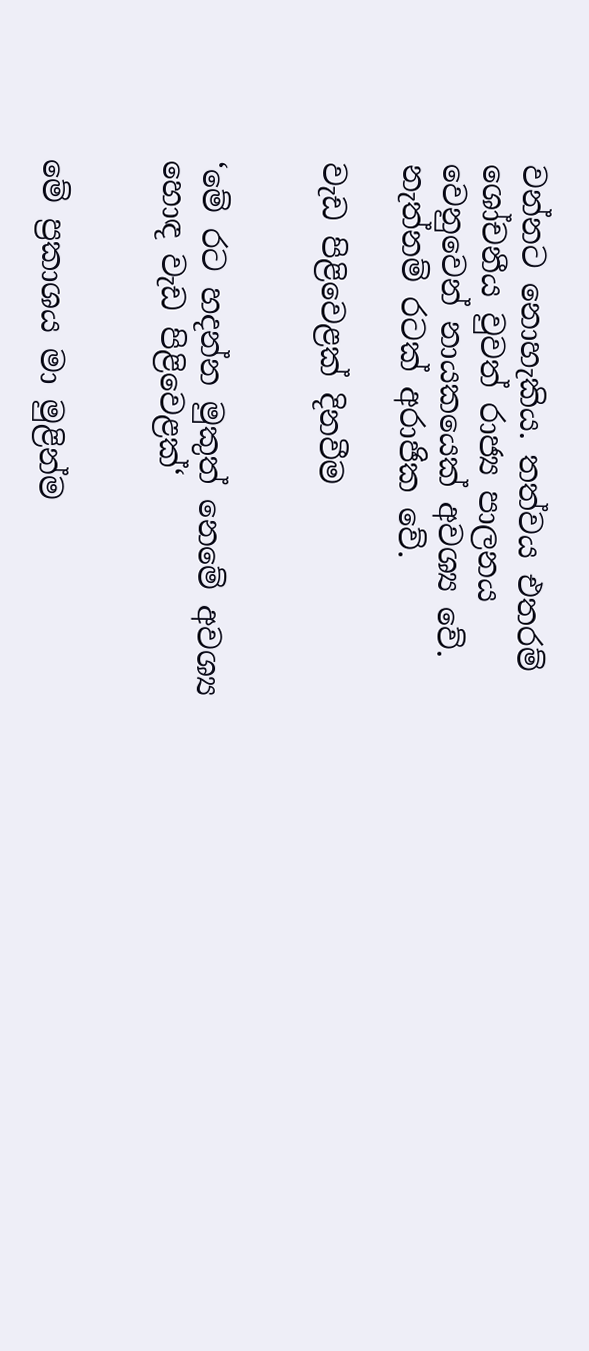වන්නට නොහැකිය. තත්වය එතරම් ශෝචනීය වුවත් රාජ්‍ය පාලනය වෙනුවෙන් නායකයෙක් අවශ්‍ය වේ. නැත්නම් රටක් අරාජික වේ.

වැඩ පිළිවෙළක් දිනවීම


‘මේ රට හදන්න මුකුත් නෙමේ අවශ්‍ය හොඳ වැඩ පිළිවෙළක්‘


මේ ප්‍රකාශය මා මුළින්ම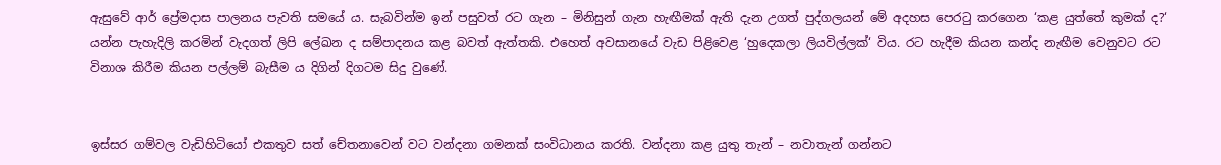ඇසුවේ ආර් ප්‍රේමදාස පාලනය පැවති සමයේ ය. සැබවින්ම ඉන් පසුවත් රට ගැන – මිනිසුන් ගැන හැඟීමක් ඇති දැන උගත් පුද්ගලයන් මේ අදහස පෙරටු කරගෙන ‘කළ යුත්තේ කුමක් ද?‘ යන්න පැහැදිලි කරමින් වැදගත් ලිපි ලේඛන ද සම්පාදනය කළ බවත් ඇත්තකි. එහෙත් අවසානයේ වැඩ පිළිවෙළ ‘හුදෙකලා ලියවිල්ලක්‘ විය. රට හැදීම කියන කන්ද නැඟීම වෙනුවට රට විනාශ කිරීම කියන පල්ලම් බැසීම ය දිගින් දිගටම සිදු වුණේ.


ඉස්සර ගම්වල වැඩිහිටියෝ එකතුව සත් චේතනාවෙන් වට වන්දනා ගමනක් සංවිධානය කරති. වන්දනා කළ යුතු තැන් – නවාතැන් ගන්නට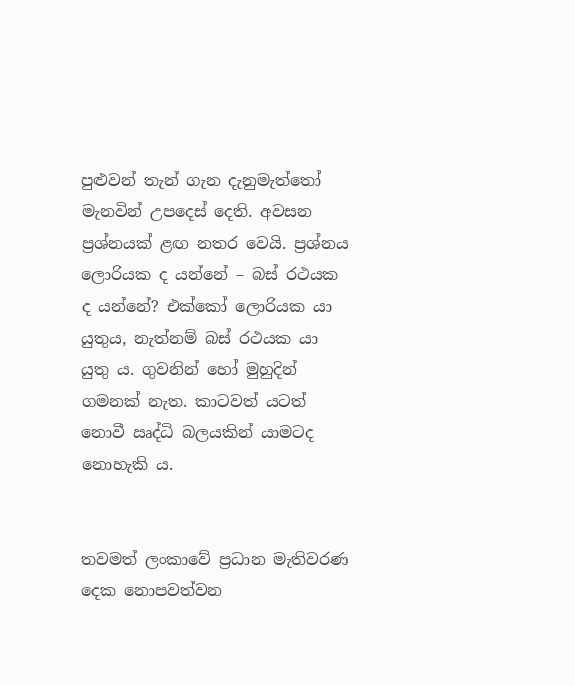පුළුවන් තැන් ගැන දැනුමැත්තෝ මැනවින් උපදෙස් දෙති. අවසන ප්‍රශ්නයක් ළඟ නතර වෙයි. ප්‍රශ්නය ලොරියක ද යන්නේ – බස් රථයක ද යන්නේ? එක්කෝ ලොරියක යා යුතුය, නැත්නම් බස් රථයක යා යුතු ය. ගුවනින් හෝ මුහුදින් ගමනක් නැත. කාටවත් යටත් නොවී ඍද්ධි බලයකින් යාමටද නොහැකි ය.


තවමත් ලංකාවේ ප්‍රධාන මැතිවරණ දෙක නොපවත්වන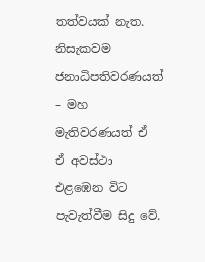තත්වයක් නැත. නිසැකවම ජනාධිපතිවරණයත් – මහ මැතිවරණයත් ඒ ඒ අවස්ථා එළඹෙන විට පැවැත්වීම සිදු වේ.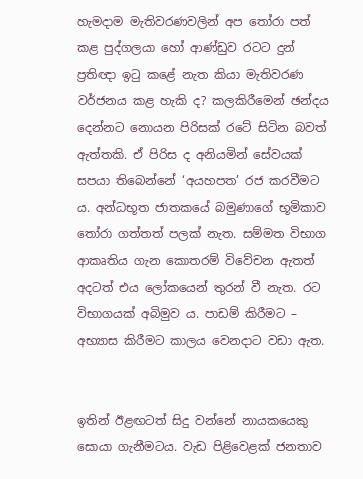හැමදාම මැතිවරණවලින් අප තෝරා පත් කළ පුද්ගලයා හෝ ආණ්ඩුව රටට දුන් ප්‍රතිඥා ඉටු කළේ නැත කියා මැතිවරණ වර්ජනය කළ හැකි ද? කලකිරීමෙන් ඡන්දය දෙන්නට නොයන පිරිසක් රටේ සිටින බවත් ඇත්තකි. ඒ පිරිස ද අනියමින් සේවයක් සපයා තිබෙන්නේ ‘අයහපත’ රජ කරවීමට ය. අන්ධභූත ජාතකයේ බමුණාගේ භූමිකාව තෝරා ගත්තත් පලක් නැත. සම්මත විභාග ආකෘතිය ගැන කොතරම් විවේචන ඇතත් අදටත් එය ලෝකයෙන් තුරන් වී නැත. රට විභාගයක් අබිමුව ය. පාඩම් කිරීමට – අභ්‍යාස කිරීමට කාලය වෙනදාට වඩා ඇත.


ඉතින් ඊළඟටත් සිදු වන්නේ නායකයෙකු සොයා ගැනීමටය. වැඩ පිළිවෙළක් ජනතාව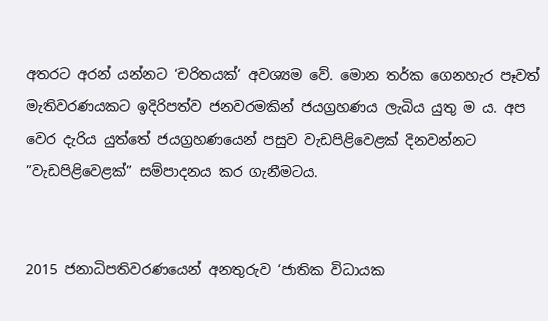අතරට අරන් යන්නට ‘චරිතයක්‘ අවශ්‍යම වේ. මොන තර්ක ගෙනහැර පෑවත් මැතිවරණයකට ඉදිරිපත්ව ජනවරමකින් ජයග්‍රහණය ලැබිය යුතු ම ය. අප වෙර දැරිය යුත්තේ ජයග්‍රහණයෙන් පසුව වැඩපිළිවෙළක් දිනවන්නට ”වැඩපිළිවෙළක්” සම්පාදනය කර ගැනීමටය.


2015 ජනාධිපතිවරණයෙන් අනතුරුව ‘ජාතික විධායක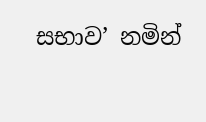සභාව’ නමින්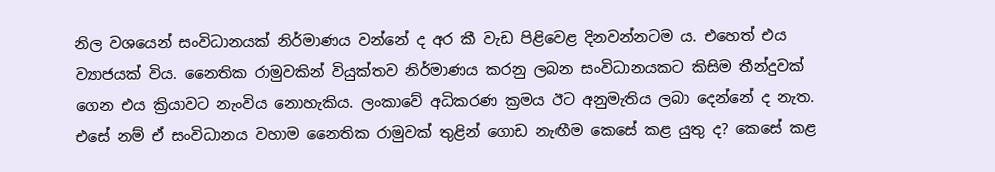නිල වශයෙන් සංවිධානයක් නිර්මාණය වන්නේ ද අර කී වැඩ පිළිවෙළ දිනවන්නටම ය. එහෙත් එය ව්‍යාජයක් විය. නෛතික රාමුවකින් වියුක්තව නිර්මාණය කරනු ලබන සංවිධානයකට කිසිම තීන්දුවක් ගෙන එය ක්‍රියාවට නැංවිය නොහැකිය. ලංකාවේ අධිකරණ ක්‍රමය ඊට අනුමැතිය ලබා දෙන්නේ ද නැත. එසේ නම් ඒ සංවිධානය වහාම නෛතික රාමුවක් තුළින් ගොඩ නැඟීම කෙසේ කළ යුතු ද? කෙසේ කළ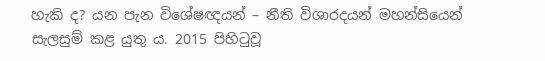හැකි ද? යන පැන විශේෂඥයන් – නීති විශාරදයන් මහන්සියෙන් සැලසුම් කළ යුතු ය. 2015 පිහිටුවූ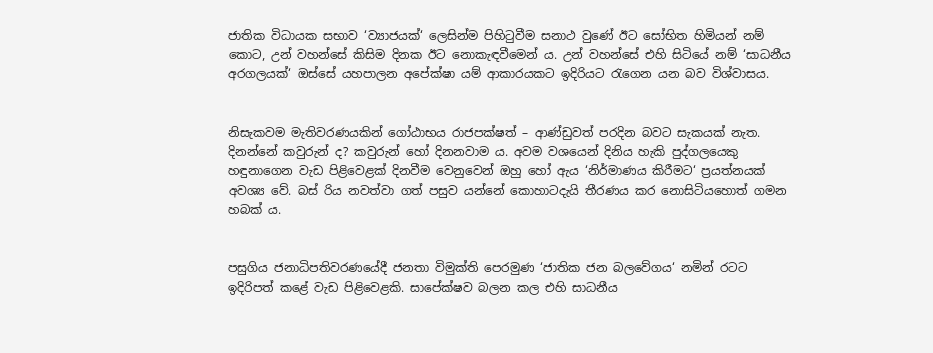ජාතික විධායක සභාව ‘ව්‍යාජයක්‘ ලෙසින්ම පිහිටුවීම සනාථ වුණේ ඊට සෝභිත හිමියන් නම් කොට, උන් වහන්සේ කිසිම දිනක ඊට නොකැඳවීමෙන් ය. උන් වහන්සේ එහි සිටියේ නම් ‘සාධනීය අරගලයක්‘ ඔස්සේ යහපාලන අපේක්ෂා යම් ආකාරයකට ඉදිරියට රැගෙන යන බව විශ්වාසය.


නිසැකවම මැතිවරණයකින් ගෝඨාභය රාජපක්ෂත් – ආණ්ඩුවත් පරදින බවට සැකයක් නැත. දිනන්නේ කවුරුන් ද? කවුරුන් හෝ දිනනවාම ය. අවම වශයෙන් දිනිය හැකි පුද්ගලයෙකු හඳුනාගෙන වැඩ පිළිවෙළක් දිනවීම වෙනුවෙන් ඔහු හෝ ඇය ‘නිර්මාණය කිරීමට‘ ප්‍රයත්නයක් අවශ්‍ය වේ. බස් රිය නවත්වා ගත් පසුව යන්නේ කොහාටදැයි තීරණය කර නොසිටියහොත් ගමන හබක් ය.


පසුගිය ජනාධිපතිවරණයේදී ජනතා විමුක්ති පෙරමුණ ‘ජාතික ජන බලවේගය‘ නමින් රටට ඉදිරිපත් කළේ වැඩ පිළිවෙළකි. සාපේක්ෂව බලන කල එහි සාධනීය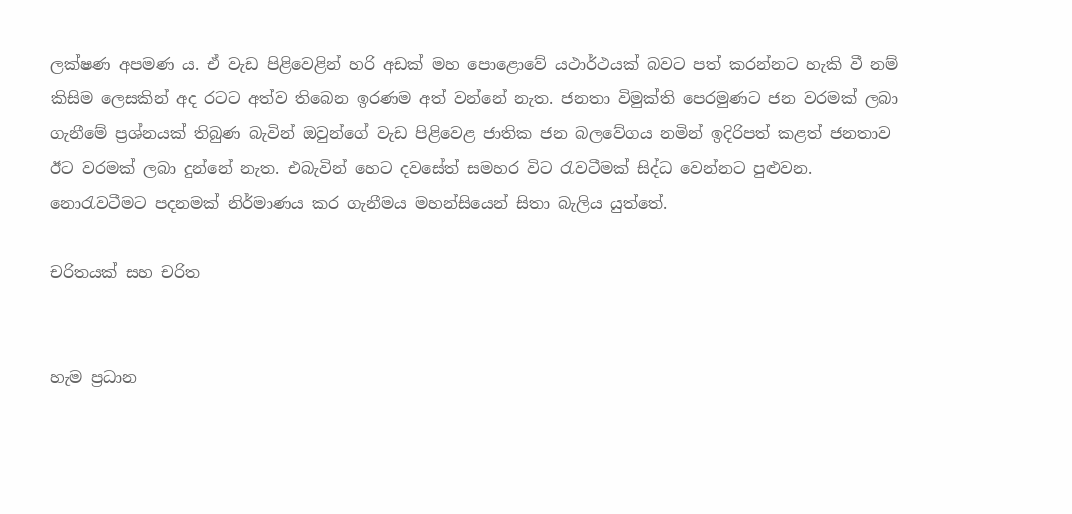ලක්ෂණ අපමණ ය. ඒ වැඩ පිළිවෙළින් හරි අඩක් මහ පොළොවේ යථාර්ථයක් බවට පත් කරන්නට හැකි වී නම් කිසිම ලෙසකින් අද රටට අත්ව තිබෙන ඉරණම අත් වන්නේ නැත. ජනතා විමුක්ති පෙරමුණට ජන වරමක් ලබා ගැනීමේ ප්‍රශ්නයක් තිබුණ බැවින් ඔවුන්ගේ වැඩ පිළිවෙළ ජාතික ජන බලවේගය නමින් ඉදිරිපත් කළත් ජනතාව ඊට වරමක් ලබා දුන්නේ නැත. එබැවින් හෙට දවසේත් සමහර විට රැවටීමක් සිද්ධ වෙන්නට පුළුවන. නොරැවටීමට පදනමක් නිර්මාණය කර ගැනීමය මහන්සියෙන් සිතා බැලිය යුත්තේ.

චරිතයක් සහ චරිත


හැම ප්‍රධාන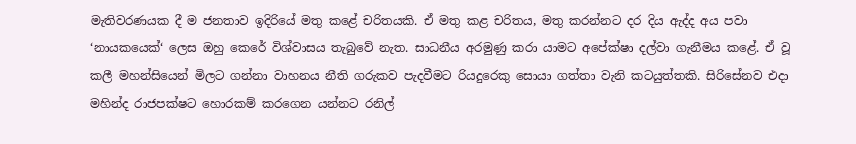මැතිවරණයක දී ම ජනතාව ඉදිරියේ මතු කළේ චරිතයකි. ඒ මතු කළ චරිතය, මතු කරන්නට දර දිය ඇද්ද අය පවා ‘නායකයෙක්‘ ලෙස ඔහු කෙරේ විශ්වාසය තැබුවේ නැත. සාධනීය අරමුණු කරා යාමට අපේක්ෂා දල්වා ගැනීමය කළේ. ඒ වූ කලී මහන්සියෙන් මිලට ගන්නා වාහනය නීති ගරුකව පැදවීමට රියදුරෙකු සොයා ගත්තා වැනි කටයුත්තකි. සිරිසේනව එදා මහින්ද රාජපක්ෂට හොරකම් කරගෙන යන්නට රනිල්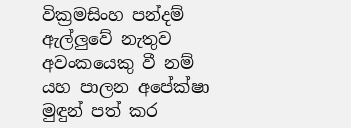වික්‍රමසිංහ පන්දම් ඇල්ලුවේ නැතුව අවංකයෙකු වී නම් යහ පාලන අපේක්ෂා මුඳුන් පත් කර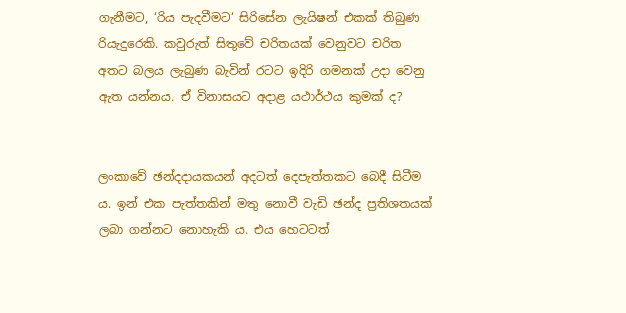ගැනීමට, ‘රිය පැදවීමට‘ සිරිසේන ලැයිෂන් එකක් තිබුණ රියැදුරෙකි. කවුරුත් සිතුවේ චරිතයක් වෙනුවට චරිත අතට බලය ලැබුණ බැවින් රටට ඉදිරි ගමනක් උදා වෙනු ඇත යන්නය. ඒ විනාසයට අදාළ යථාර්ථය කුමක් ද?


ලංකාවේ ඡන්දදායකයන් අදටත් දෙපැත්තකට බෙදී සිටීම ය. ඉන් එක පැත්තකින් මතු නොවී වැඩි ඡන්ද ප්‍රතිශතයක් ලබා ගන්නට නොහැකි ය. එය හෙටටත්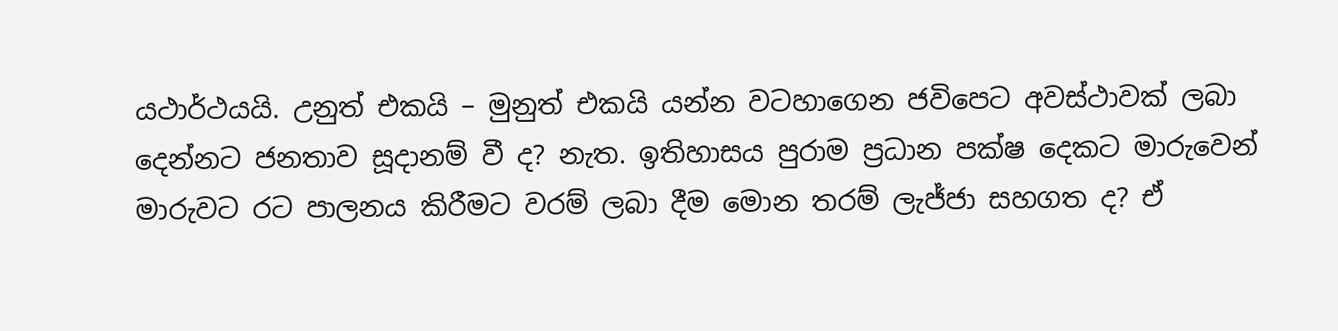යථාර්ථයයි. උනුත් එකයි – මුනුත් එකයි යන්න වටහාගෙන ජවිපෙට අවස්ථාවක් ලබා දෙන්නට ජනතාව සූදානම් වී ද? නැත. ඉතිහාසය පුරාම ප්‍රධාන පක්ෂ දෙකට මාරුවෙන් මාරුවට රට පාලනය කිරීමට වරම් ලබා දීම මොන තරම් ලැජ්ජා සහගත ද? ඒ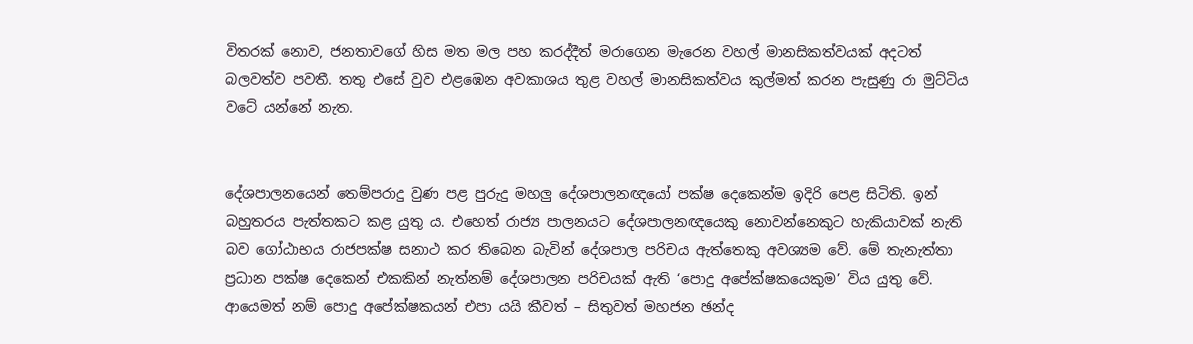විතරක් නොව, ජනතාවගේ හිස මත මල පහ කරද්දීත් මරාගෙන මැරෙන වහල් මානසිකත්වයක් අදටත් බලවත්ව පවතී. තතු එසේ වුව එළඹෙන අවකාශය තුළ වහල් මානසිකත්වය කුල්මත් කරන පැසුණු රා මුට්ටිය වටේ යන්නේ නැත.


දේශපාලනයෙන් තෙම්පරාදු වුණ පළ පුරුදු මහලු දේශපාලනඥයෝ පක්ෂ දෙකෙන්ම ඉදිරි පෙළ සිටිති. ඉන් බහුතරය පැත්තකට කළ යුතු ය. එහෙත් රාජ්‍ය පාලනයට දේශපාලනඥයෙකු නොවන්නෙකුට හැකියාවක් නැති බව ගෝඨාභය රාජපක්ෂ සනාථ කර තිබෙන බැවින් දේශපාල පරිචය ඇත්තෙකු අවශ්‍යම වේ. මේ තැනැත්තා ප්‍රධාන පක්ෂ දෙකෙන් එකකින් නැත්නම් දේශපාලන පරිචයක් ඇති ‘පොදු අපේක්ෂකයෙකුම’ විය යුතු වේ. ආයෙමත් නම් පොදු අපේක්ෂකයන් එපා යයි කීවත් – සිතුවත් මහජන ඡන්ද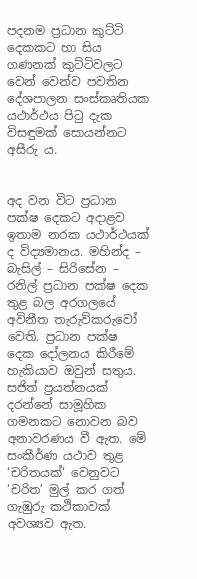පදනම ප්‍රධාන කුට්ටි දෙකකට හා සිය ගණනක් කුට්ටිවලට වෙන් වෙන්ව පවතින දේශපාලන සංස්කෘතියක යථාර්ථය පිටු දැක විසඳුමක් සොයන්නට අසීරු ය.


අද වන විට ප්‍රධාන පක්ෂ දෙකට අදාළව ඉතාම නරක යථාර්ථයක් ද විද්‍යමානය. මහින්ද – බැසිල් – සිරිසේන – රනිල් ප්‍රධාන පක්ෂ දෙක තුළ බල අරගලයේ අවිනීත තැරුව්කරුවෝ වෙති. ප්‍රධාන පක්ෂ දෙක දෝලනය කිරීමේ හැකියාව ඔවුන් සතුය. සජිත් ප්‍රයත්නයක් දරන්නේ සාමූහික ගමනකට නොවන බව අනාවරණය වී ඇත. මේ සංකීර්ණ යථාව තුළ ‘චරිතයක්‘ වෙනුවට ‘චරිත’ මුල් කර ගත් ගැඹුරු කථිකාවක් අවශ්‍යව ඇත.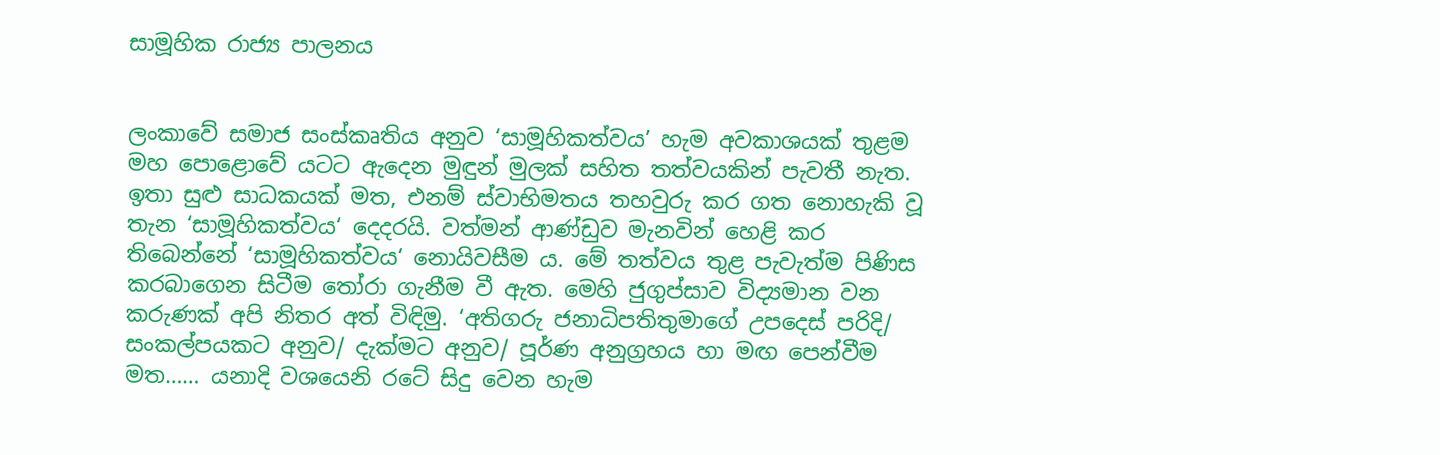සාමූහික රාජ්‍ය පාලනය


ලංකාවේ සමාජ සංස්කෘතිය අනුව ‘සාමූහිකත්වය’ හැම අවකාශයක් තුළම මහ පොළොවේ යටට ඇදෙන මුඳුන් මුලක් සහිත තත්වයකින් පැවතී නැත. ඉතා සුළු සාධකයක් මත, එනම් ස්වාභිමතය තහවුරු කර ගත නොහැකි වූ තැන ‘සාමූහිකත්වය‘ දෙදරයි. වත්මන් ආණ්ඩුව මැනවින් හෙළි කර තිබෙන්නේ ‘සාමූහිකත්වය‘ නොයිවසීම ය. මේ තත්වය තුළ පැවැත්ම පිණිස කරබාගෙන සිටීම තෝරා ගැනීම වී ඇත. මෙහි ජුගුප්සාව විද්‍යමාන වන කරුණක් අපි නිතර අත් විඳිමු. ‘අතිගරු ජනාධිපතිතුමාගේ උපදෙස් පරිදි/ සංකල්පයකට අනුව/ දැක්මට අනුව/ පූර්ණ අනුග්‍රහය හා මඟ පෙන්වීම මත…… යනාදි වශයෙනි රටේ සිදු වෙන හැම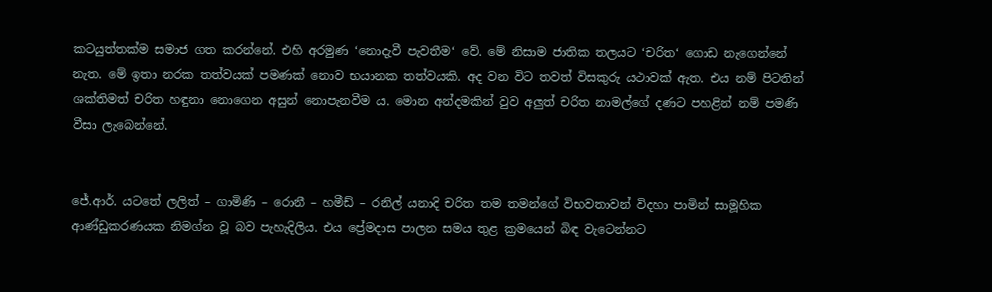කටයුත්තක්ම සමාජ ගත කරන්නේ. එහි අරමුණ ‘නොදැවී පැවතීම‘ වේ. මේ නිසාම ජාතික තලයට ‘චරිත‘ ගොඩ නැගෙන්නේ නැත. මේ ඉතා නරක තත්වයක් පමණක් නොව භයානක තත්වයකි. අද වන විට තවත් විසකුරු යථාවක් ඇත. එය නම් පිටතින් ශක්තිමත් චරිත හඳුනා නොගෙන අසුන් නොපැනවීම ය. මොන අන්දමකින් වුව අලුත් චරිත නාමල්ගේ දණට පහළින් නම් පමණි වීසා ලැබෙන්නේ.


ජේ.ආර්. යටතේ ලලිත් – ගාමිණි – රොනී – හමීඩ් – රනිල් යනාදි චරිත තම තමන්ගේ විභවතාවන් විදහා පාමින් සාමූහික ආණ්ඩුකරණයක නිමග්න වූ බව පැහැදිලිය. එය ප්‍රේමදාස පාලන සමය තුළ ක්‍රමයෙන් බිඳ වැටෙන්නට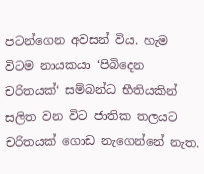පටන්ගෙන අවසන් විය. හැම විටම නායකයා ‘පිබිදෙන චරිතයක්‘ සම්බන්ධ භීතියකින් සලිත වන විට ජාතික තලයට චරිතයක් ගොඩ නැගෙන්නේ නැත.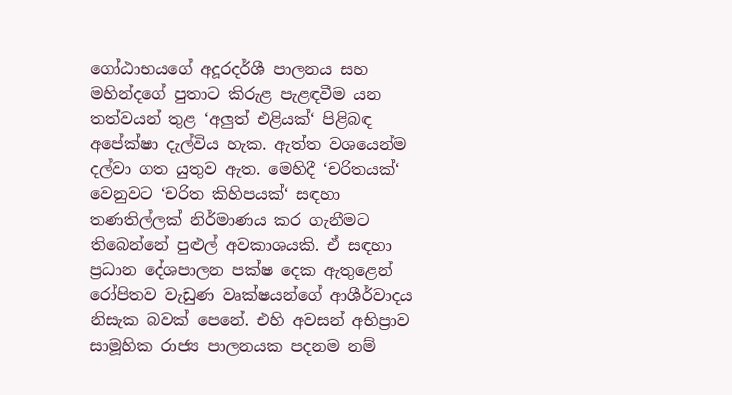ගෝඨාභයගේ අදූරදර්ශී පාලනය සහ මහින්දගේ පුතාට කිරුළ පැළඳවීම යන තත්වයන් තුළ ‘අලුත් එළියක්‘ පිළිබඳ අපේක්ෂා දැල්විය හැක. ඇත්ත වශයෙන්ම දල්වා ගත යුතුව ඇත. මෙහිදී ‘චරිතයක්‘ වෙනුවට ‘චරිත කිහිපයක්‘ සඳහා තණතිල්ලක් නිර්මාණය කර ගැනීමට තිබෙන්නේ පුළුල් අවකාශයකි. ඒ සඳහා ප්‍රධාන දේශපාලන පක්ෂ දෙක ඇතුළෙන් රෝපිතව වැඩුණ වෘක්ෂයන්ගේ ආශීර්වාදය නිසැක බවක් පෙනේ. එහි අවසන් අභිප්‍රාව සාමූහික රාජ්‍ය පාලනයක පදනම නම්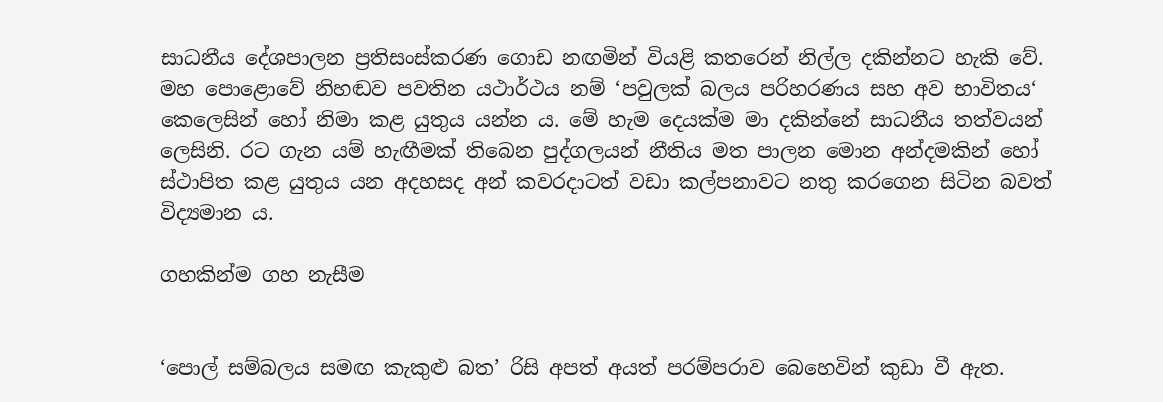සාධනීය දේශපාලන ප්‍රතිසංස්කරණ ගොඩ නඟමින් වියළි කතරෙන් නිල්ල දකින්නට හැකි වේ. මහ පොළොවේ නිහඬව පවතින යථාර්ථය නම් ‘පවුලක් බලය පරිහරණය සහ අව භාවිතය‘ කෙලෙසින් හෝ නිමා කළ යුතුය යන්න ය. මේ හැම දෙයක්ම මා දකින්නේ සාධනීය තත්වයන් ලෙසිනි. රට ගැන යම් හැඟීමක් තිබෙන පුද්ගලයන් නීතිය මත පාලන මොන අන්දමකින් හෝ ස්ථාපිත කළ යුතුය යන අදහසද අන් කවරදාටත් වඩා කල්පනාවට නතු කරගෙන සිටින බවත් විද්‍යමාන ය.

ගහකින්ම ගහ නැසීම


‘පොල් සම්බලය සමඟ කැකුළු බත’ රිසි අපත් අයත් පරම්පරාව බෙහෙවින් කුඩා වී ඇත.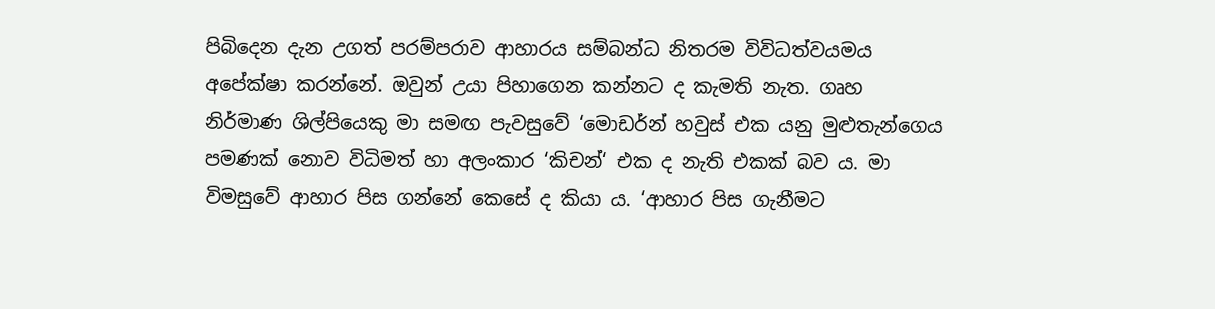පිබිදෙන දැන උගත් පරම්පරාව ආහාරය සම්බන්ධ නිතරම විවිධත්වයමය අපේක්ෂා කරන්නේ. ඔවුන් උයා පිහාගෙන කන්නට ද කැමති නැත. ගෘහ නිර්මාණ ශිල්පියෙකු මා සමඟ පැවසුවේ ‘මොඩර්න් හවුස් එක යනු මුළුතැන්ගෙය පමණක් නොව විධිමත් හා අලංකාර ‘කිචන්‘ එක ද නැති එකක් බව ය. මා විමසුවේ ආහාර පිස ගන්නේ කෙසේ ද කියා ය. ‘ආහාර පිස ගැනීමට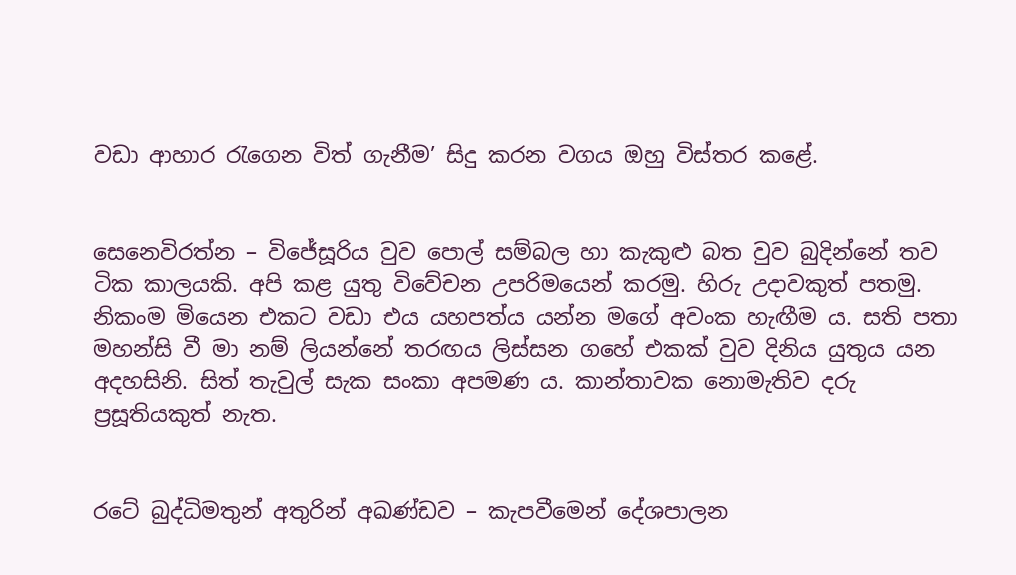වඩා ආහාර රැගෙන විත් ගැනීම’ සිදු කරන වගය ඔහු විස්තර කළේ.


සෙනෙවිරත්න – විජේසූරිය වුව පොල් සම්බල හා කැකුළු බත වුව බුදින්නේ තව ටික කාලයකි. අපි කළ යුතු විවේචන උපරිමයෙන් කරමු. හිරු උදාවකුත් පතමු. නිකංම මියෙන එකට වඩා එය යහපත්ය යන්න මගේ අවංක හැඟීම ය. සති පතා මහන්සි වී මා නම් ලියන්නේ තරඟය ලිස්සන ගහේ එකක් වුව දිනිය යුතුය යන අදහසිනි. සිත් තැවුල් සැක සංකා අපමණ ය. කාන්තාවක නොමැතිව දරු ප්‍රසූතියකුත් නැත.


රටේ බුද්ධිමතුන් අතුරින් අඛණ්ඩව – කැපවීමෙන් දේශපාලන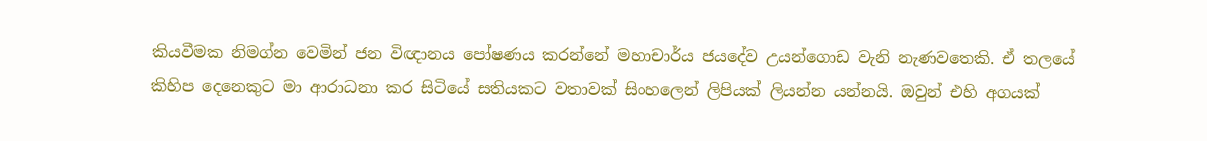කියවීමක නිමග්න වෙමින් ජන විඥානය පෝෂණය කරන්නේ මහාචාර්ය ජයදේව උයන්ගොඩ වැනි නැණවතෙකි. ඒ තලයේ කිහිප දෙනෙකුට මා ආරාධනා කර සිටියේ සතියකට වතාවක් සිංහලෙන් ලිපියක් ලියන්න යන්නයි. ඔවුන් එහි අගයක්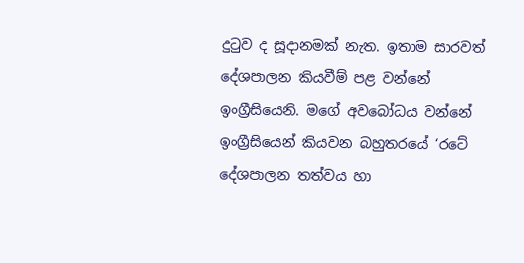දුටුව ද සූදානමක් නැත. ඉතාම සාරවත් දේශපාලන කියවීම් පළ වන්නේ ඉංග්‍රීසියෙනි. මගේ අවබෝධය වන්නේ ඉංග්‍රීසියෙන් කියවන බහුතරයේ ‘රටේ දේශපාලන තත්වය හා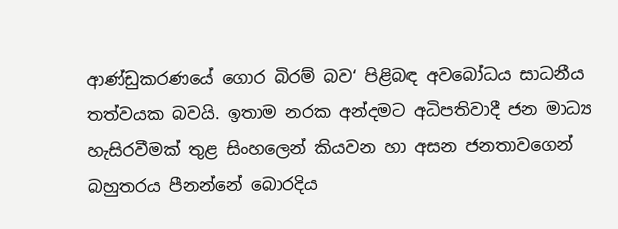ආණ්ඩුකරණයේ ගොර බිරම් බව‘ පිළිබඳ අවබෝධය සාධනීය තත්වයක බවයි. ඉතාම නරක අන්දමට අධිපතිවාදී ජන මාධ්‍ය හැසිරවීමක් තුළ සිංහලෙන් කියවන හා අසන ජනතාවගෙන් බහුතරය පීනන්නේ බොරදිය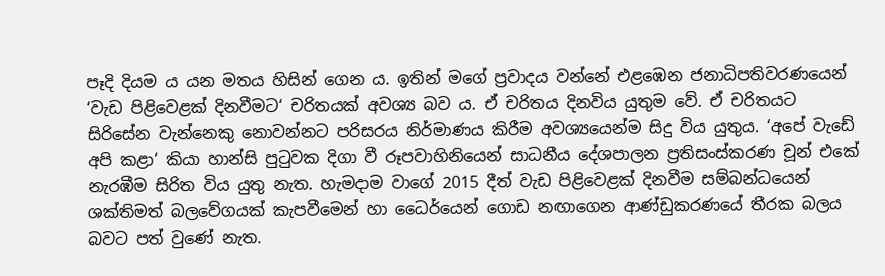පෑදි දියම ය යන මතය හිසින් ගෙන ය. ඉතින් මගේ ප්‍රවාදය වන්නේ එළඹෙන ජනාධිපතිවරණයෙන් ‘වැඩ පිළිවෙළක් දිනවීමට‘ චරිතයක් අවශ්‍ය බව ය. ඒ චරිතය දිනවිය යුතුම වේ. ඒ චරිතයට සිරිසේන වැන්නෙකු නොවන්නට පරිසරය නිර්මාණය කිරීම අවශ්‍යයෙන්ම සිදු විය යුතුය. ‘අපේ වැඩේ අපි කළා‘ කියා හාන්සි පුටුවක දිගා වී රූපවාහිනියෙන් සාධනීය දේශපාලන ප්‍රතිසංස්කරණ චූන් එකේ නැරඹීම සිරිත විය යුතු නැත. හැමදාම වාගේ 2015 දීත් වැඩ පිළිවෙළක් දිනවීම සම්බන්ධයෙන් ශක්තිමත් බලවේගයක් කැපවීමෙන් හා ධෛර්යෙන් ගොඩ නඟාගෙන ආණ්ඩුකරණයේ තීරක බලය බවට පත් වුණේ නැත.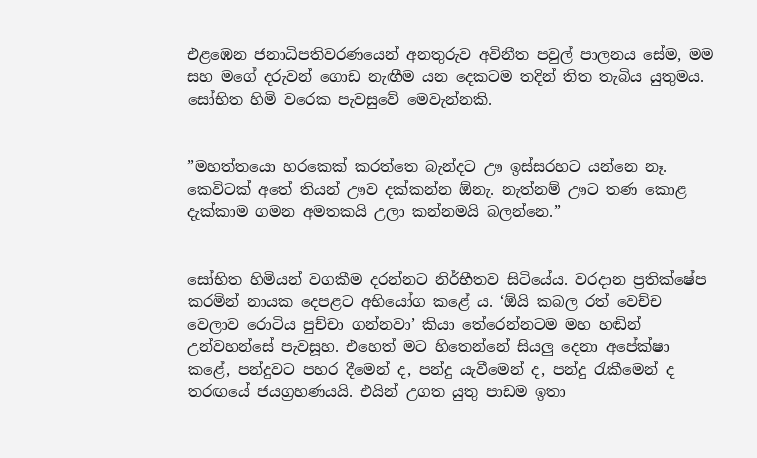එළඹෙන ජනාධිපතිවරණයෙන් අනතුරුව අවිනීත පවුල් පාලනය සේම, මම සහ මගේ දරුවන් ගොඩ නැඟීම යන දෙකටම තදින් තිත තැබිය යුතුමය. සෝභිත හිමි වරෙක පැවසුවේ මෙවැන්නකි.


”මහත්තයො හරකෙක් කරත්තෙ බැන්දට ඌ ඉස්සරහට යන්නෙ නෑ. කෙවිටක් අතේ තියන් ඌව දක්කන්න ඕනැ. නැත්නම් ඌට තණ කොළ දැක්කාම ගමන අමතකයි උලා කන්නමයි බලන්නෙ.”


සෝභිත හිමියන් වගකීම දරන්නට නිර්භීතව සිටියේය. වරදාන ප්‍රතික්ෂේප කරමින් නායක දෙපළට අභියෝග කළේ ය. ‘ඕයි කබල රත් වෙච්ච වෙලාව රොටිය පුච්චා ගන්නවා’ කියා තේරෙන්නටම මහ හඬින් උන්වහන්සේ පැවසූහ. එහෙත් මට හිතෙන්නේ සියලු දෙනා අපේක්ෂා කළේ, පන්දුවට පහර දීමෙන් ද, පන්දු යැවීමෙන් ද, පන්දු රැකීමෙන් ද තරඟයේ ජයග්‍රහණයයි. එයින් උගත යුතු පාඩම ඉතා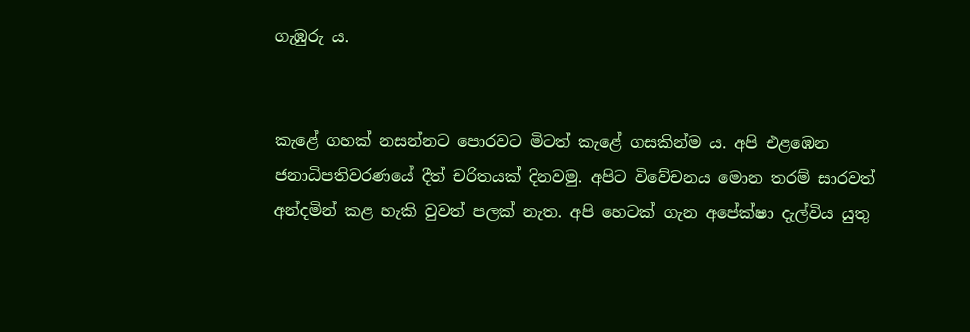ගැඹුරු ය.


කැළේ ගහක් නසන්නට පොරවට මිටත් කැළේ ගසකින්ම ය. අපි එළඹෙන ජනාධිපතිවරණයේ දීත් චරිතයක් දිනවමු. අපිට විවේචනය මොන තරම් සාරවත් අන්දමින් කළ හැකි වුවත් පලක් නැත. අපි හෙටක් ගැන අපේක්ෂා දැල්විය යුතු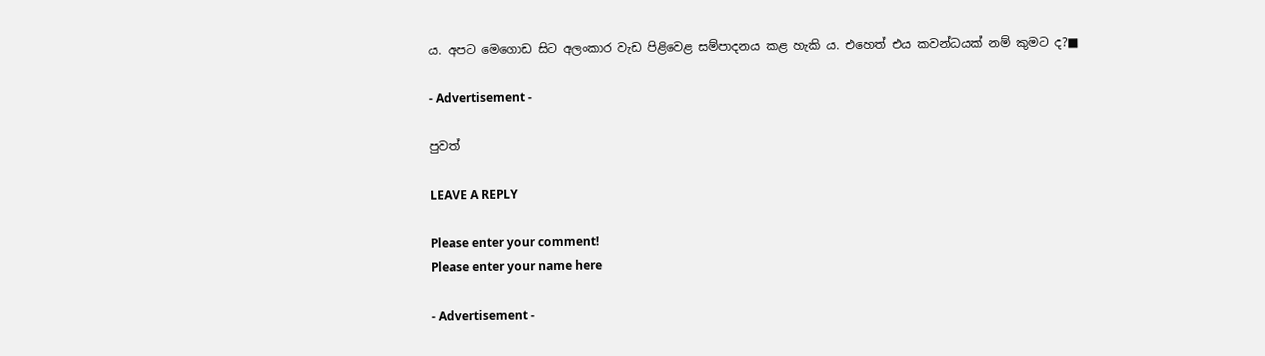ය. අපට මෙගොඩ සිට අලංකාර වැඩ පිළිවෙළ සම්පාදනය කළ හැකි ය. එහෙත් එය කවන්ධයක් නම් කුමට ද?■

- Advertisement -

පුවත්

LEAVE A REPLY

Please enter your comment!
Please enter your name here

- Advertisement -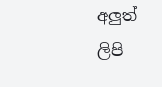අලුත් ලිපි